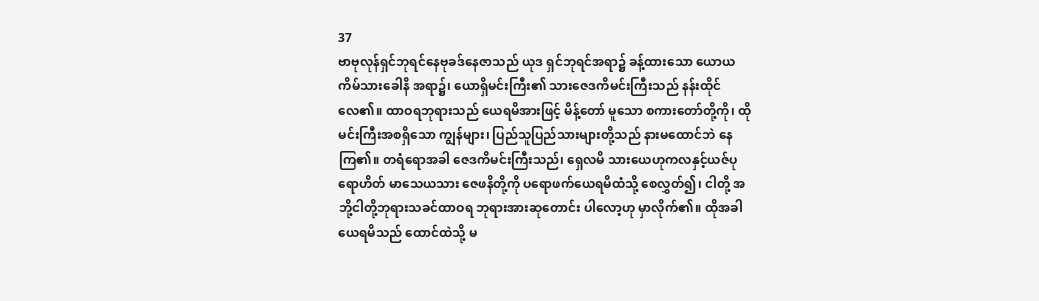37
ဗာဗုလုန်ရှင်ဘုရင်နေဗုခဒ်နေဇာသည် ယုဒ ရှင်ဘုရင်အရာ၌ ခန့်ထားသော ယောယကိမ်သားခေါနိ အရာ၌၊ ယောရှိမင်းကြီး၏ သားဇေဒကိမင်းကြီးသည် နန်းထိုင်လေ၏။ ထာဝရဘုရားသည် ယေရမိအားဖြင့် မိန့်တော် မူသော စကားတော်တို့ကို၊ ထိုမင်းကြီးအစရှိသော ကျွန်များ၊ ပြည်သူပြည်သားများတို့သည် နားမထောင်ဘဲ နေကြ၏။ တရံရောအခါ ဇေဒကိမင်းကြီးသည်၊ ရှေလမိ သားယေဟုကလနှင့်ယဇ်ပုရောဟိတ် မာသေယသား ဇေဖနိတို့ကို ပရောဖက်ယေရမိထံသို့ စေလွှတ်၍၊ ငါတို့ အဘို့ငါတို့ဘုရားသခင်ထာဝရ ဘုရားအားဆုတောင်း ပါလော့ဟု မှာလိုက်၏။ ထိုအခါ ယေရမိသည် ထောင်ထဲသို့ မ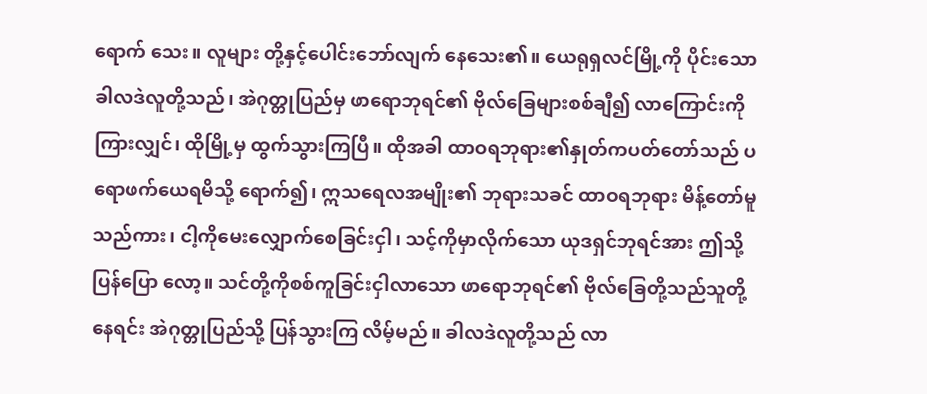ရောက် သေး။ လူများ တို့နှင့်ပေါင်းဘော်လျက် နေသေး၏။ ယေရုရှလင်မြို့ကို ပိုင်းသော ခါလဒဲလူတို့သည်၊ အဲဂုတ္တုပြည်မှ ဖာရောဘုရင်၏ ဗိုလ်ခြေများစစ်ချီ၍ လာကြောင်းကို ကြားလျှင်၊ ထိုမြို့မှ ထွက်သွားကြပြီ။ ထိုအခါ ထာဝရဘုရား၏နှုတ်ကပတ်တော်သည် ပရောဖက်ယေရမိသို့ ရောက်၍၊ ဣသရေလအမျိုး၏ ဘုရားသခင် ထာဝရဘုရား မိန့်တော်မူသည်ကား၊ ငါ့ကိုမေးလျှောက်စေခြင်းငှါ၊ သင့်ကိုမှာလိုက်သော ယုဒရှင်ဘုရင်အား ဤသို့ပြန်ပြော လော့။ သင်တို့ကိုစစ်ကူခြင်းငှါလာသော ဖာရောဘုရင်၏ ဗိုလ်ခြေတို့သည်သူတို့နေရင်း အဲဂုတ္တုပြည်သို့ ပြန်သွားကြ လိမ့်မည်။ ခါလဒဲလူတို့သည် လာ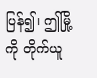ပြန်၍၊ ဤမြို့ကို တိုက်ယူ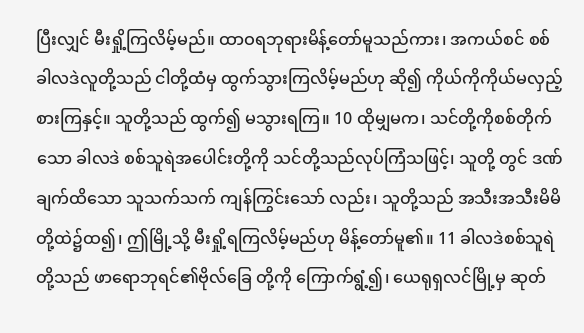ပြီးလျှင် မီးရှို့ကြလိမ့်မည်။ ထာဝရဘုရားမိန့်တော်မူသည်ကား၊ အကယ်စင် စစ်ခါလဒဲလူတို့သည် ငါတို့ထံမှ ထွက်သွားကြလိမ့်မည်ဟု ဆို၍ ကိုယ်ကိုကိုယ်မလှည့်စားကြနှင့်။ သူတို့သည် ထွက်၍ မသွားရကြ။ 10 ထိုမျှမက၊ သင်တို့ကိုစစ်တိုက်သော ခါလဒဲ စစ်သူရဲအပေါင်းတို့ကို သင်တို့သည်လုပ်ကြံသဖြင့်၊ သူတို့ တွင် ဒဏ်ချက်ထိသော သူသက်သက် ကျန်ကြွင်းသော် လည်း၊ သူတို့သည် အသီးအသီးမိမိတို့ထဲ၌ထ၍၊ ဤမြို့သို့ မီးရှို့ရကြလိမ့်မည်ဟု မိန့်တော်မူ၏။ 11 ခါလဒဲစစ်သူရဲတို့သည် ဖာရောဘုရင်၏ဗိုလ်ခြေ တို့ကို ကြောက်ရွံ့၍၊ ယေရုရှလင်မြို့မှ ဆုတ်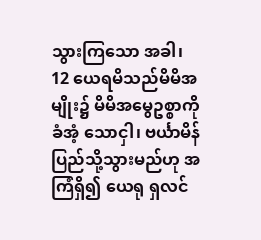သွားကြသော အခါ၊ 12 ယေရမိသည်မိမိအမျိုး၌ မိမိအမွေဥစ္စာကို ခံအံ့ သောငှါ၊ ဗင်္ယာမိန်ပြည်သို့သွားမည်ဟု အကြံရှိ၍ ယေရု ရှလင်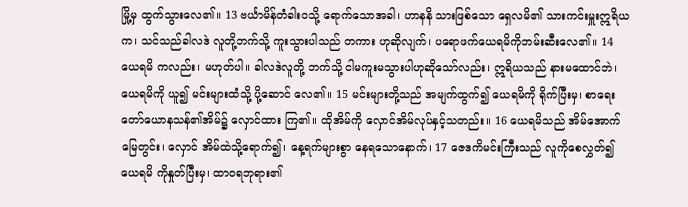မြို့မှ ထွက်သွားလေ၏။ 13 ဗင်္ယာမိန်တံခါးဝသို့ ရောက်သောအခါ၊ ဟာနနိ သားဖြစ်သော ရှေလမိ၏ သားကင်းမှူးဣရိယက၊ သင်သည်ခါလဒဲ လူတို့ဘက်သို့ ကူးသွားပါသည် တကား ဟုဆိုလျက်၊ ပရောဖက်ယေရမိကိုဘမ်းဆီးလေ၏။ 14 ယေရမိ ကလည်း၊ မဟုတ်ပါ။ ခါလဒဲလူတို့ ဘက်သို့ ငါမကူးမသွားပါဟုဆိုသော်လည်း၊ ဣရိယသည် နားမထောင်ဘဲ၊ ယေရမိကို ယူ၍ မင်းများထံသို့ ပို့ဆောင် လေ၏။ 15 မင်းများတို့သည် အမျက်ထွက်၍ ယေရမိကို ရိုက်ပြီးမှ၊ စာရေးတော်ယောနသန်၏အိမ်၌ လှောင်ထား ကြ၏။ ထိုအိမ်ကို လှောင်အိမ်လုပ်နှင့်သတည်း။ 16 ယေရမိသည် အိမ်အောက်မြေတွင်း၊ လှောင် အိမ်ထဲသို့ရောက်၍၊ နေ့ရက်များစွာ နေရသောနောက်၊ 17 ဇေဒကိမင်းကြီးသည် လူကိုစေလွှတ်၍ ယေရမိ ကိုနှုတ်ပြီးမှ၊ ထာဝရဘုရား၏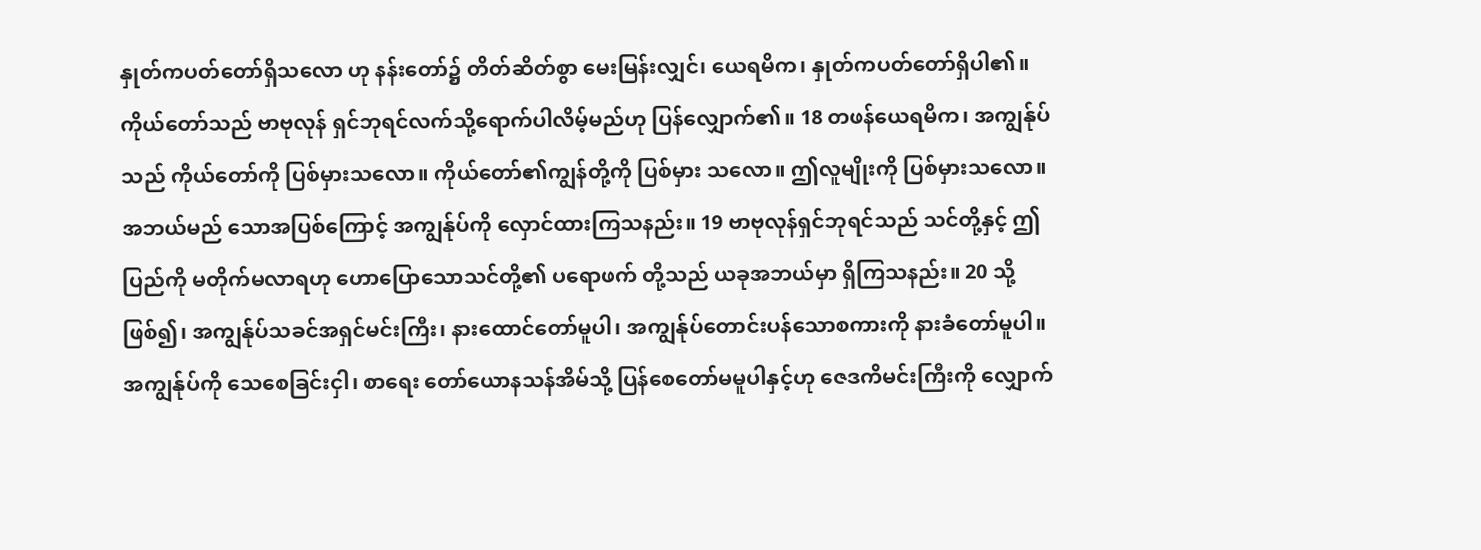နှုတ်ကပတ်တော်ရှိသလော ဟု နန်းတော်၌ တိတ်ဆိတ်စွာ မေးမြန်းလျှင်၊ ယေရမိက၊ နှုတ်ကပတ်တော်ရှိပါ၏။ ကိုယ်တော်သည် ဗာဗုလုန် ရှင်ဘုရင်လက်သို့ရောက်ပါလိမ့်မည်ဟု ပြန်လျှောက်၏။ 18 တဖန်ယေရမိက၊ အကျွန်ုပ်သည် ကိုယ်တော်ကို ပြစ်မှားသလော။ ကိုယ်တော်၏ကျွန်တို့ကို ပြစ်မှား သလော။ ဤလူမျိုးကို ပြစ်မှားသလော။ အဘယ်မည် သောအပြစ်ကြောင့် အကျွန်ုပ်ကို လှောင်ထားကြသနည်း။ 19 ဗာဗုလုန်ရှင်ဘုရင်သည် သင်တို့နှင့် ဤပြည်ကို မတိုက်မလာရဟု ဟောပြောသောသင်တို့၏ ပရောဖက် တို့သည် ယခုအဘယ်မှာ ရှိကြသနည်း။ 20 သို့ဖြစ်၍၊ အကျွန်ုပ်သခင်အရှင်မင်းကြီး၊ နားထောင်တော်မူပါ၊ အကျွန်ုပ်တောင်းပန်သောစကားကို နားခံတော်မူပါ။ အကျွန်ုပ်ကို သေစေခြင်းငှါ၊ စာရေး တော်ယောနသန်အိမ်သို့ ပြန်စေတော်မမူပါနှင့်ဟု ဇေဒကိမင်းကြီးကို လျှောက်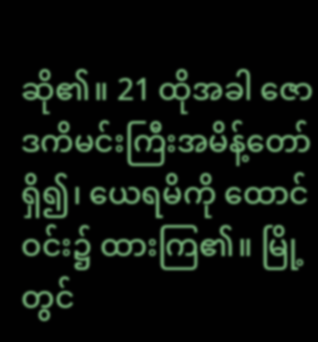ဆို၏။ 21 ထိုအခါ ဇောဒကိမင်းကြီးအမိန့်တော်ရှိ၍၊ ယေရမိကို ထောင်ဝင်း၌ ထားကြ၏။ မြို့တွင်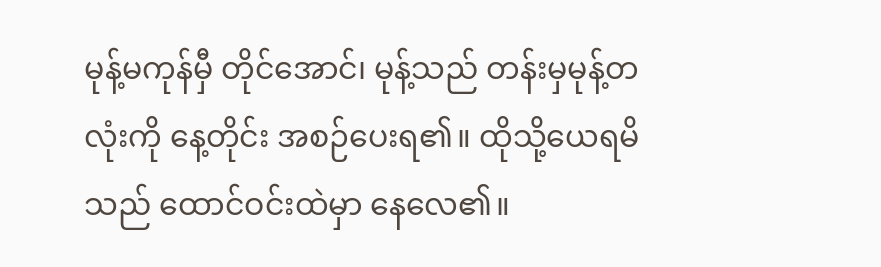မုန့်မကုန်မှီ တိုင်အောင်၊ မုန့်သည် တန်းမှမုန့်တလုံးကို နေ့တိုင်း အစဉ်ပေးရ၏။ ထိုသို့ယေရမိသည် ထောင်ဝင်းထဲမှာ နေလေ၏။